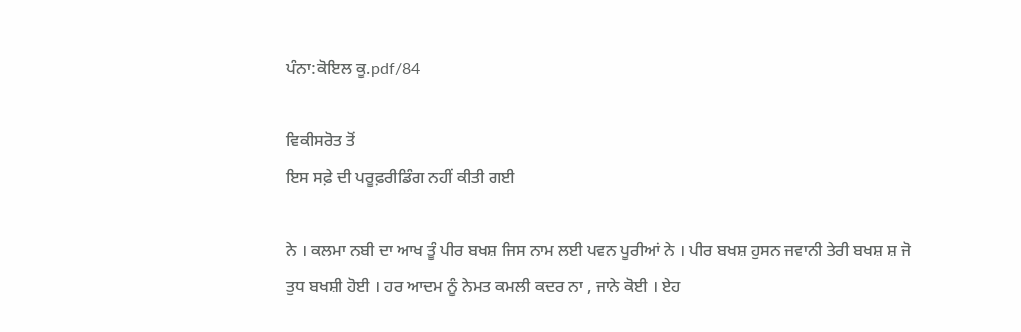ਪੰਨਾ:ਕੋਇਲ ਕੂ.pdf/84

ਵਿਕੀਸਰੋਤ ਤੋਂ
ਇਸ ਸਫ਼ੇ ਦੀ ਪਰੂਫ਼ਰੀਡਿੰਗ ਨਹੀਂ ਕੀਤੀ ਗਈ

ਨੇ । ਕਲਮਾ ਨਬੀ ਦਾ ਆਖ ਤੂੰ ਪੀਰ ਬਖਸ਼ ਜਿਸ ਨਾਮ ਲਈ ਪਵਨ ਪੂਰੀਆਂ ਨੇ । ਪੀਰ ਬਖਸ਼ ਹੁਸਨ ਜਵਾਨੀ ਤੇਰੀ ਬਖਸ਼ ਸ਼ ਜੋ ਤੁਧ ਬਖਸ਼ੀ ਹੋਈ । ਹਰ ਆਦਮ ਨੂੰ ਨੇਮਤ ਕਮਲੀ ਕਦਰ ਨਾ , ਜਾਨੇ ਕੋਈ । ਏਹ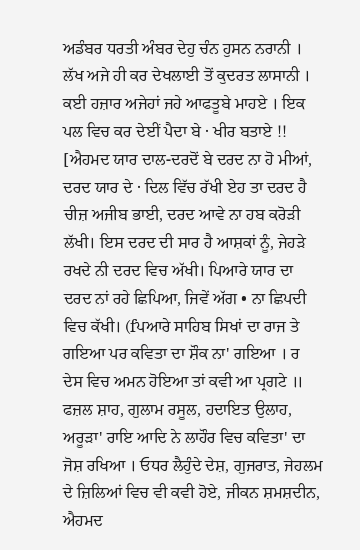ਅਡੰਬਰ ਧਰਤੀ ਅੰਬਰ ਦੇਹੁ ਚੰਨ ਹੁਸਨ ਨਰਾਨੀ । ਲੱਖ ਅਜੇ ਹੀ ਕਰ ਦੇਖਲਾਈ ਤੋਂ ਕੁਦਰਤ ਲਾਸਾਨੀ । ਕਈ ਹਜ਼ਾਰ ਅਜੇਹਾਂ ਜਹੇ ਆਫਤੂਬੇ ਮਾਹਏ । ਇਕ ਪਲ ਵਿਚ ਕਰ ਦੇਈਂ ਪੈਦਾ ਬੇ · ਖੀਰ ਬਤਾਏ !! [ਐਹਮਦ ਯਾਰ ਦਾਲ-ਦਰਦੋਂ ਬੇ ਦਰਦ ਨਾ ਹੋ ਮੀਆਂ, ਦਰਦ ਯਾਰ ਦੇ · ਦਿਲ ਵਿੱਚ ਰੱਖੀ ਏਹ ਤਾ ਦਰਦ ਹੈ ਚੀਜ਼ ਅਜੀਬ ਭਾਈ, ਦਰਦ ਆਵੇ ਨਾ ਹਬ ਕਰੋੜੀ ਲੱਖੀ। ਇਸ ਦਰਦ ਦੀ ਸਾਰ ਹੈ ਆਸ਼ਕਾਂ ਨੂੰ, ਜੇਹੜੇ ਰਖਦੇ ਨੀ ਦਰਦ ਵਿਚ ਅੱਖੀ। ਪਿਆਰੇ ਯਾਰ ਦਾ ਦਰਦ ਨਾਂ ਰਹੇ ਛਿਪਿਆ, ਜਿਵੇਂ ਅੱਗ • ਨਾ ਛਿਪਦੀ ਵਿਚ ਕੱਖੀ। (fਪਆਰੇ ਸਾਹਿਬ ਸਿਖਾਂ ਦਾ ਰਾਜ ਤੇ ਗਇਆ ਪਰ ਕਵਿਤਾ ਦਾ ਸ਼ੌਕ ਨਾ' ਗਇਆ । ਰ ਦੇਸ ਵਿਚ ਅਮਨ ਹੋਇਆ ਤਾਂ ਕਵੀ ਆ ਪ੍ਰਗਟੇ ॥ ਫਜ਼ਲ ਸ਼ਾਹ, ਗੁਲਾਮ ਰਸੂਲ, ਹਦਾਇਤ ਉਲਾਹ, ਅਰੂੜਾ' ਰਾਇ ਆਦਿ ਨੇ ਲਾਹੌਰ ਵਿਚ ਕਵਿਤਾ' ਦਾ ਜੋਸ਼ ਰਖਿਆ । ਓਧਰ ਲੈਹੁੰਦੇ ਦੇਸ਼, ਗੁਜਰਾਤ, ਜੇਹਲਮ ਦੇ ਜ਼ਿਲਿਆਂ ਵਿਚ ਵੀ ਕਵੀ ਹੋਏ, ਜੀਕਨ ਸ਼ਮਸ਼ਦੀਨ, ਐਹਮਦ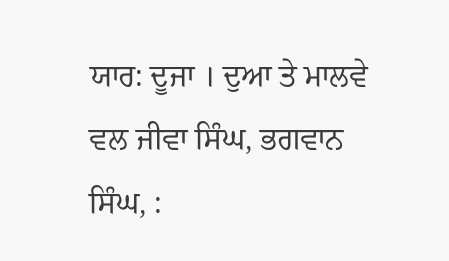ਯਾਰ: ਦੂਜਾ । ਦੁਆ ਤੇ ਮਾਲਵੇ ਵਲ ਜੀਵਾ ਸਿੰਘ, ਭਗਵਾਨ ਸਿੰਘ, :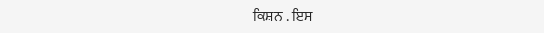ਕਿਸ਼ਨ . ਇਸ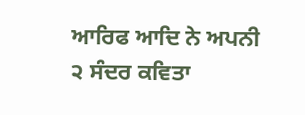ਆਰਿਫ ਆਦਿ ਨੇ ਅਪਨੀ ੨ ਸੰਦਰ ਕਵਿਤਾ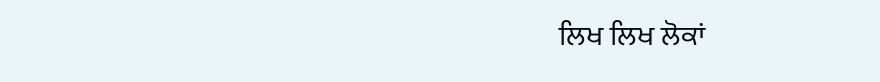ਲਿਖ ਲਿਖ ਲੋਕਾਂ